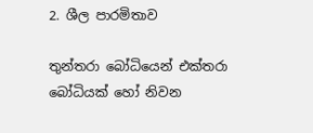2. ශීල පාරමිතාව

තුන්තරා බෝධියෙන් එක්තරා බෝධියක් හෝ නිවන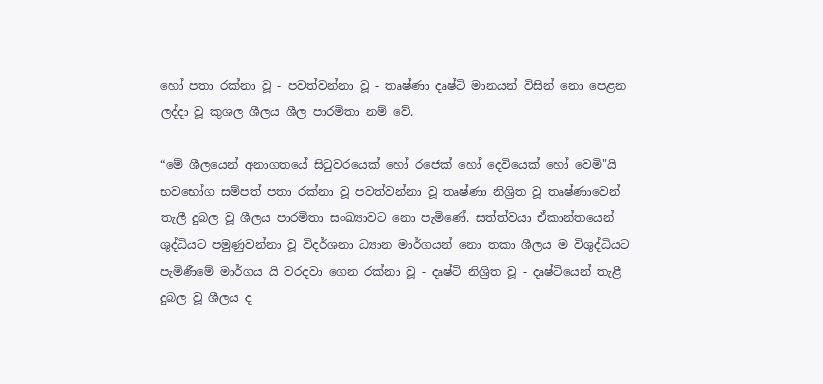හෝ පතා රක්නා වූ - පවත්වන්නා වූ - තෘෂ්ණා දෘෂ්ටි මානයන් විසින් නො පෙළන ලද්දා වූ කුශල ශීලය ශීල පාරමිතා නම් වේ.

“මේ ශීලයෙන් අනාගතයේ සිටුවරයෙක් හෝ රජෙක් හෝ දෙවියෙක් හෝ වෙමි"යි භවභෝග සම්පත් පතා රක්නා වූ පවත්වන්නා වූ තෘෂ්ණා නිශ්‍රිත වූ තෘෂ්ණාවෙන් තැලී දුබල වූ ශීලය පාරමිතා සංඛ්‍යාවට නො පැමිණේ. සත්ත්වයා ඒකාන්තයෙන් ශුද්ධියට පමුණුවන්නා වූ විදර්ශනා ධ්‍යාන මාර්ගයන් නො තකා ශීලය ම විශුද්ධියට පැමිණීමේ මාර්ගය යි වරදවා ගෙන රක්නා වූ - දෘෂ්ටි නිශ්‍රිත වූ - දෘෂ්ටියෙන් තැළී දුබල වූ ශීලය ද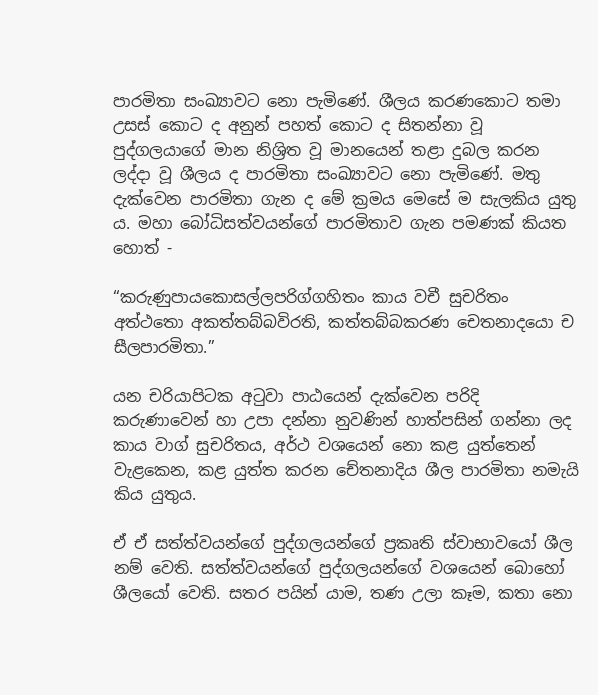පාරමිතා සංඛ්‍යාවට නො පැමිණේ. ශීලය කරණකොට තමා උසස් කොට ද අනුන් පහත් කොට ද සිතන්නා වූ පුද්ගලයාගේ මාන නිශ්‍රිත වූ මානයෙන් තළා දුබල කරන ලද්දා වූ ශීලය ද පාරමිතා සංඛ්‍යාවට නො පැමිණේ. මතු දැක්වෙන පාරමිතා ගැන ද මේ ක්‍රමය මෙසේ ම සැලකිය යුතු ය. මහා බෝධිසත්වයන්ගේ පාරමිතාව ගැන පමණක් කියත හොත් -

“කරුණුපායකොසල්ලපරිග්ගහිතං කාය වචී සුචරිතං අත්ථතො අකත්තබ්බවිරති, කත්තබ්බකරණ චෙතනාදයො ච සීලපාරමිතා.”

යන චරියාපිටක අටුවා පාඨයෙන් දැක්වෙන පරිදි කරුණාවෙන් හා උපා දන්නා නුවණින් හාත්පසින් ගන්නා ලද කාය වාග් සුචරිතය, අර්ථ වශයෙන් නො කළ යුත්තෙන් වැළකෙන, කළ යුත්ත කරන චේතනාදිය ශීල පාරමිතා නමැයි කිය යුතුය.

ඒ ඒ සත්ත්වයන්ගේ පුද්ගලයන්ගේ ප්‍රකෘති ස්වාභාවයෝ ශීල නම් වෙති. සත්ත්වයන්ගේ පුද්ගලයන්ගේ වශයෙන් බොහෝ ශීලයෝ වෙති. සතර පයින් යාම, තණ උලා කෑම, කතා නො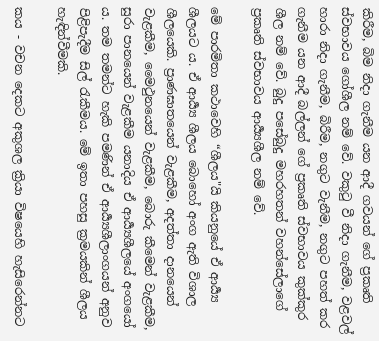කිරීම, බිම නිදා ගැනීම යන ආදී ගවයන් ගේ ප්‍රකෘති ස්වභාවය ගෝශීල නම් වේ. වකුටු වී නිදා ගැනීම, වළවල් හාරා නිදා ගැනීම, බිරීම, නගුට වැනීම, නගුට පහත් කර ගැනීම යන ආදී බල්ලන් ගේ ප්‍රකෘති ස්වභාවය කුක්කුර ශීල නම් වේ. බුදු පසේබුදු මහරහතන් වහන්සේලාගේ ප්‍රකෘති ස්වභාවය ආර්‍ය්‍යශීල නම් වේ.

මේ පාරමිතා කථාවෙහි “ශීලය"යි කියනුයේ ඒ ආර්‍ය්‍ය ශීලයට ය. ඒ ආර්‍ය්‍ය ශීලය බොහෝ අංග ඇති විශාල ශීලයෙකි. ප්‍රාණඝාතයෙන් වැළකීම, අදත්තා දානයෙන් වැළකීම, මෛථුනයෙන් වැළකීම, බොරු කීමෙන් වැළකීම, සුරා පානයෙන් වැළකීම යනාදිය ඒ ආර්‍ය්‍යශීලයේ අංගයෝ ය. තම තමන්ට හැකි පමණින් ඒ ආර්‍ය්‍යශීලාංගයන් අනුව පිළිපැදීම සිල් රැකීමය. මේ ඉතා පහසු ක්‍රමයකින් ශීලය හැඳින්වීමකි.

කය - වචන දෙකට අකුශල ක්‍රියා විෂයෙහි හැසිරෙන්නට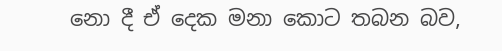නො දී ඒ දෙක මනා කොට තබන බව,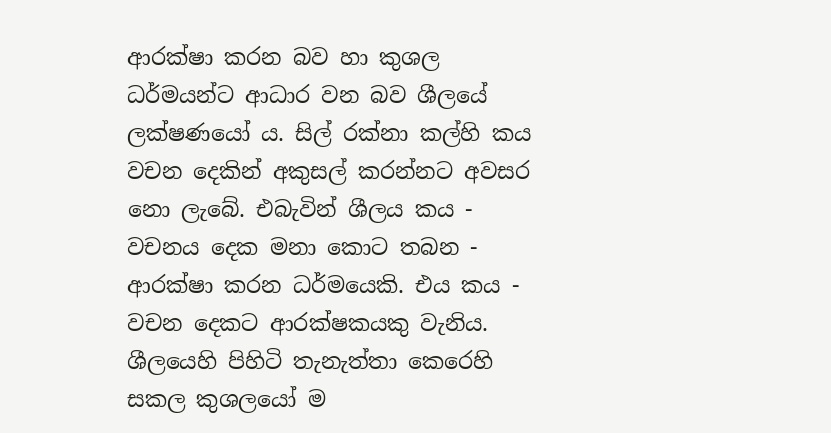ආරක්ෂා කරන බව හා කුශල ධර්මයන්ට ආධාර වන බව ශීලයේ ලක්ෂණයෝ ය. සිල් රක්නා කල්හි කය වචන දෙකින් අකුසල් කරන්නට අවසර නො ලැබේ. එබැවින් ශීලය කය - වචනය දෙක මනා කොට තබන - ආරක්ෂා කරන ධර්මයෙකි. එය කය - වචන දෙකට ආරක්ෂකයකු වැනිය. ශීලයෙහි පිහිටි තැනැත්තා කෙරෙහි සකල කුශලයෝ ම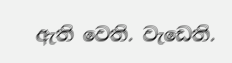ඇති වෙති. වැඩෙති.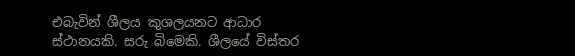එබැවින් ශීලය කුශලයනට ආධාර ස්ථානයකි. සරු බිමෙකි. ශීලයේ විස්තර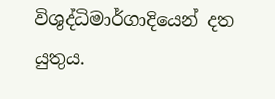විශුද්ධිමාර්ගාදියෙන් දත යුතුය.